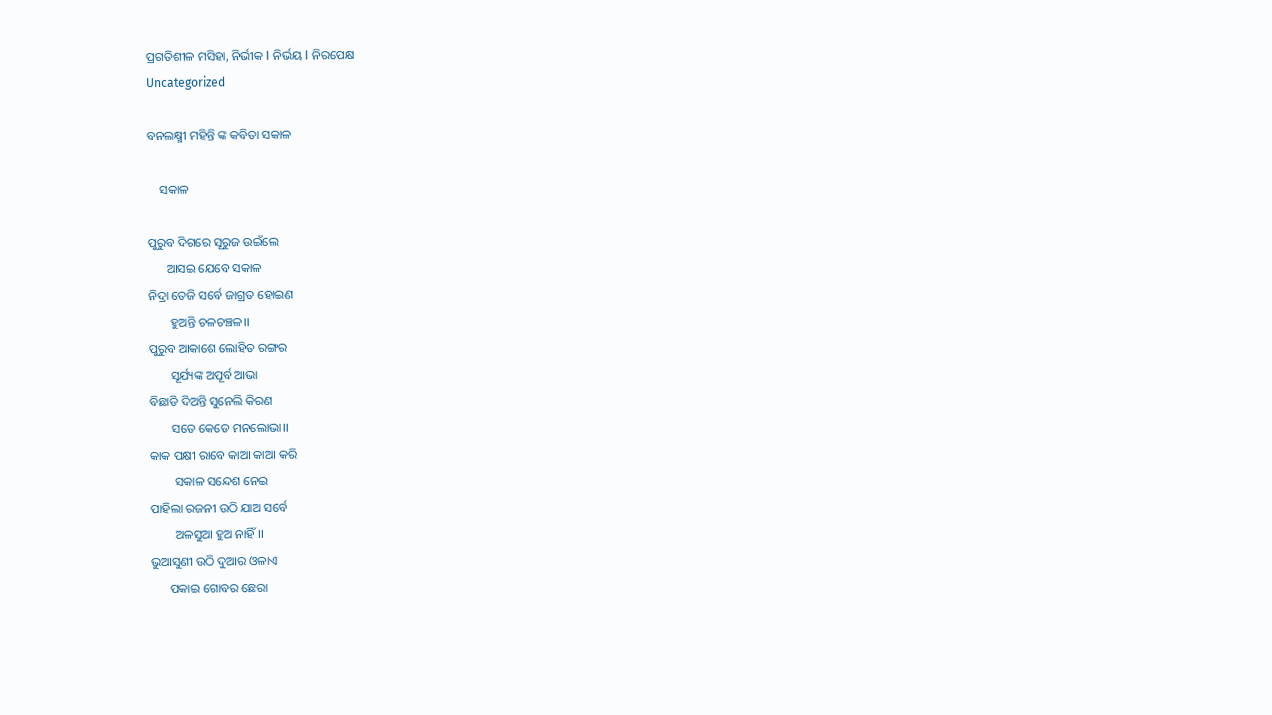ପ୍ରଗତିଶୀଳ ମସିହା, ନିର୍ଭୀକ I ନିର୍ଭୟ I ନିରପେକ୍ଷ
Uncategorized

ବନଲକ୍ଷ୍ମୀ ମହିନ୍ତି ଙ୍କ କବିତା ସକାଳ

    ସକାଳ

ପୁରୁବ ଦିଗରେ ସୂରୁଜ ଉଇଁଲେ
      ଆସଇ ଯେବେ ସକାଳ
ନିଦ୍ରା ତେଜି ସର୍ବେ ଜାଗ୍ରତ ହୋଇଣ
       ହୁଅନ୍ତି ଚଳଚଞ୍ଚଳ।।
ପୁରୁବ ଆକାଶେ ଲୋହିତ ରଙ୍ଗର
       ସୂର୍ଯ୍ୟଙ୍କ ଅପୂର୍ବ ଆଭା
ବିଛାଡି ଦିଅନ୍ତି ସୁନେଲି କିରଣ
       ସତେ କେଡେ ମନଲୋଭା।।
କାକ ପକ୍ଷୀ ରାବେ କାଆ କାଆ କରି
        ସକାଳ ସନ୍ଦେଶ ନେଇ
ପାହିଲା ରଜନୀ ଉଠି ଯାଅ ସର୍ବେ
        ଅଳସୁଆ ହୁଅ ନାହିଁ।।
ଭୁଆସୁଣୀ ଉଠି ଦୁଆର ଓଳାଏ
      ପକାଇ ଗୋବର ଛେରା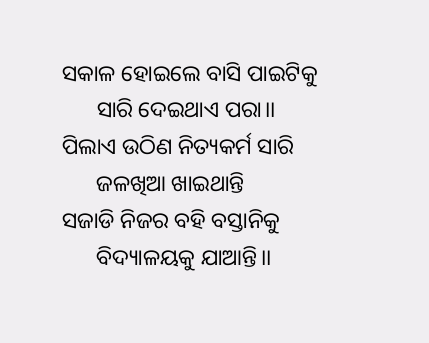ସକାଳ ହୋଇଲେ ବାସି ପାଇଟିକୁ
      ସାରି ଦେଇଥାଏ ପରା।।
ପିଲାଏ ଉଠିଣ ନିତ୍ୟକର୍ମ ସାରି
      ଜଳଖିଆ ଖାଇଥାନ୍ତି
ସଜାଡି ନିଜର ବହି ବସ୍ତାନିକୁ
      ବିଦ୍ୟାଳୟକୁ ଯାଆନ୍ତି।।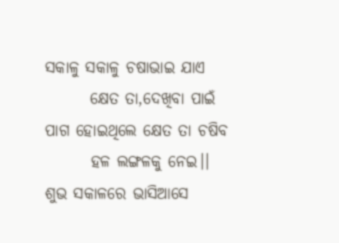ସକାଳୁ ସକାଳୁ ଚଷାଭାଇ ଯାଏ
       କ୍ଷେତ ତା,ଦେଖିବା ପାଇଁ
ପାଗ ହୋଇଥିଲେ କ୍ଷେତ ତା ଚଷିବ
       ହଳ ଲଙ୍ଗଳକୁ ନେଇ।।
ଶୁଭ ସକାଳରେ ଭାସିଆସେ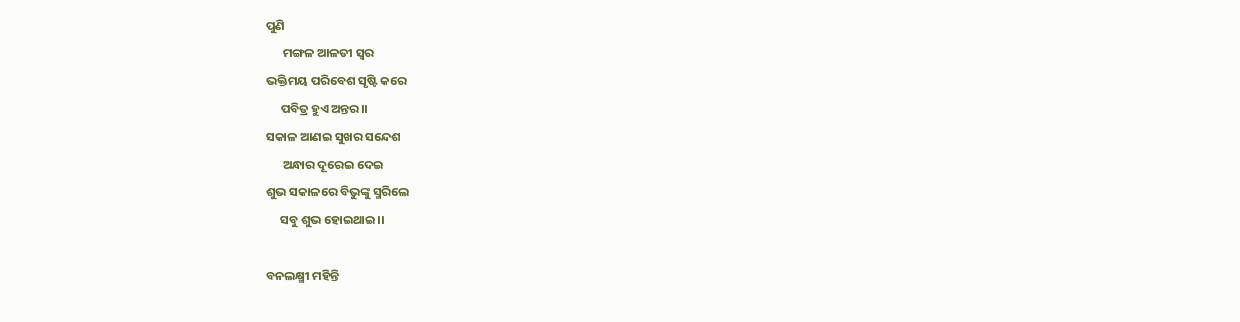ପୁଣି
      ମଙ୍ଗଳ ଆଳତୀ ସ୍ବର
ଭକ୍ତିମୟ ପରିବେଶ ସୃଷ୍ଟି କରେ
     ପବିତ୍ର ହୁଏ ଅନ୍ତର।।
ସକାଳ ଆଣଇ ସୁଖର ସନ୍ଦେଶ
      ଅନ୍ଧାର ଦୂରେଇ ଦେଇ
ଶୁଭ ସକାଳରେ ବିଭୁଙ୍କୁ ସ୍ମରିଲେ
     ସବୁ ଶୁଭ ହୋଇଥାଇ।।

ବନଲକ୍ଷ୍ମୀ ମହିନ୍ତି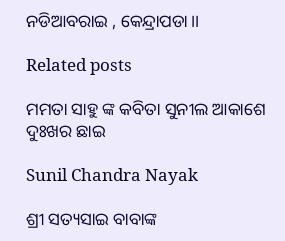ନଡିଆବରାଇ , କେନ୍ଦ୍ରାପଡା।।

Related posts

ମମତା ସାହୁ ଙ୍କ କବିତା ସୁନୀଲ ଆକାଶେ ଦୁଃଖର ଛାଇ

Sunil Chandra Nayak

ଶ୍ରୀ ସତ୍ୟସାଇ ବାବାଙ୍କ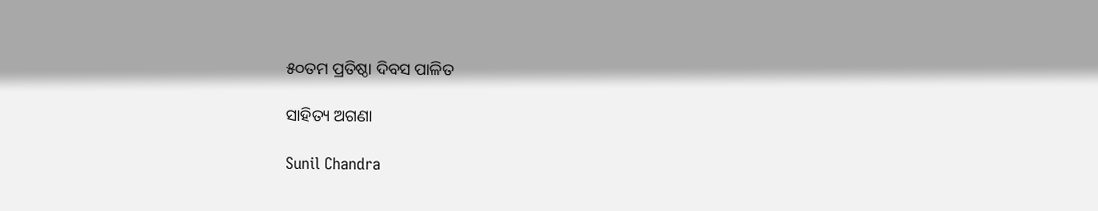୫୦ତମ ପ୍ରତିଷ୍ଠା ଦିବସ ପାଳିତ

ସାହିତ୍ୟ ଅଗଣା

Sunil Chandra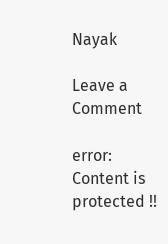Nayak

Leave a Comment

error: Content is protected !!